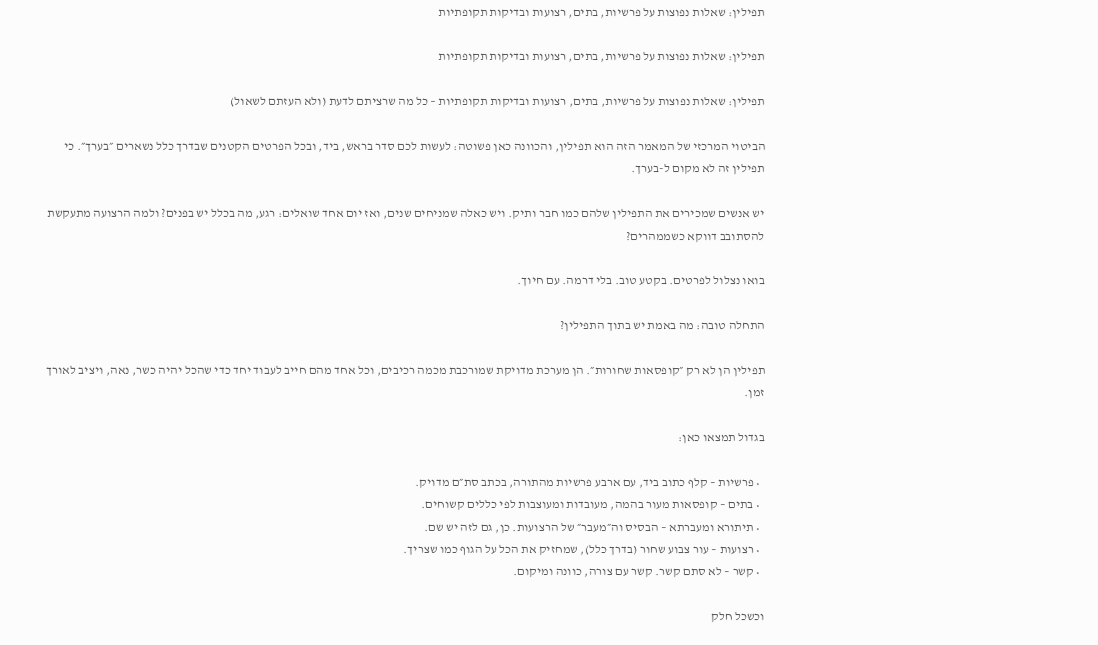תפילין: שאלות נפוצות על פרשיות, בתים, רצועות ובדיקות תקופתיות

תפילין: שאלות נפוצות על פרשיות, בתים, רצועות ובדיקות תקופתיות

תפילין: שאלות נפוצות על פרשיות, בתים, רצועות ובדיקות תקופתיות – כל מה שרציתם לדעת (ולא העזתם לשאול)

הביטוי המרכזי של המאמר הזה הוא תפילין, והכוונה כאן פשוטה: לעשות לכם סדר בראש, ביד, ובכל הפרטים הקטנים שבדרך כלל נשארים ״בערך״. כי תפילין זה לא מקום ל-בערך.

יש אנשים שמכירים את התפילין שלהם כמו חבר ותיק. ויש כאלה שמניחים שנים, ואז יום אחד שואלים: רגע, מה בכלל יש בפנים? ולמה הרצועה מתעקשת להסתובב דווקא כשממהרים?

בואו נצלול לפרטים. בקטע טוב. בלי דרמה. עם חיוך.

התחלה טובה: מה באמת יש בתוך התפילין?

תפילין הן לא רק ״קופסאות שחורות״. הן מערכת מדויקת שמורכבת מכמה רכיבים, וכל אחד מהם חייב לעבוד יחד כדי שהכל יהיה כשר, נאה, ויציב לאורך זמן.

בגדול תמצאו כאן:

  • פרשיות – קלף כתוב ביד, עם ארבע פרשיות מהתורה, בכתב סת״ם מדויק.
  • בתים – קופסאות מעור בהמה, מעובדות ומעוצבות לפי כללים קשוחים.
  • תיתורא ומעברתא – הבסיס וה״מעבר״ של הרצועות. כן, גם לזה יש שם.
  • רצועות – עור צבוע שחור (בדרך כלל), שמחזיק את הכל על הגוף כמו שצריך.
  • קשר – לא סתם קשר. קשר עם צורה, כוונה ומיקום.

וכשכל חלק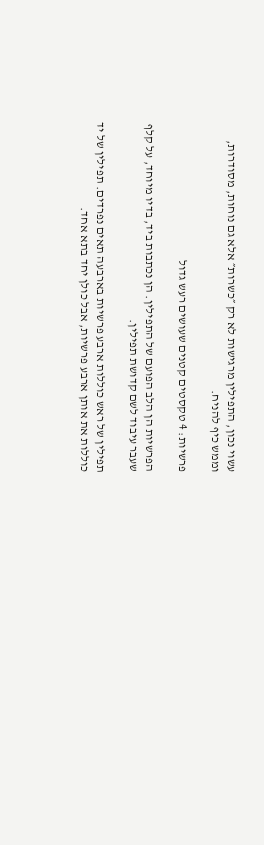עשוי נכון, התפילין מרגישות לא רק ״כשרות״ אלא גם נוחות, מסודרות, וממש כיף להניח.

פרשיות: 4 טקסטים קטנים שעושים רעש גדול

הפרשיות הן הלב הפועם של התפילין. הן נכתבות ביד, בדיו מיוחד, על קלף שעבר עיבוד לשם קדושת תפילין.

תפילין של ראש כוללות ארבע פרשיות בארבעה תאים נפרדים. תפילין של יד כוללות את אותן ארבע פרשיות, אבל כולן יחד בתא אחד.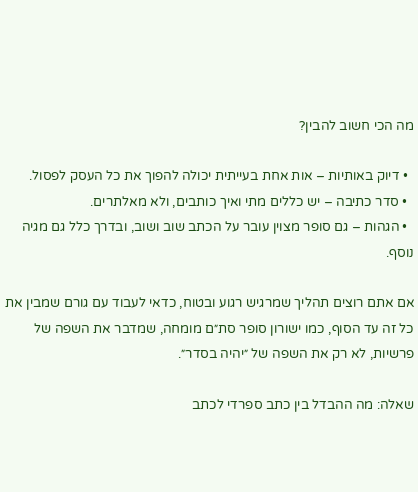מה הכי חשוב להבין?

  • דיוק באותיות – אות אחת בעייתית יכולה להפוך את כל העסק לפסול.
  • סדר כתיבה – יש כללים מתי ואיך כותבים, ולא מאלתרים.
  • הגהות – גם סופר מצוין עובר על הכתב שוב ושוב, ובדרך כלל גם מגיה נוסף.

אם אתם רוצים תהליך שמרגיש רגוע ובטוח, כדאי לעבוד עם גורם שמבין את כל זה עד הסוף, כמו ישורון סופר סת״ם מומחה, שמדבר את השפה של פרשיות, לא רק את השפה של ״יהיה בסדר״.

שאלה: מה ההבדל בין כתב ספרדי לכתב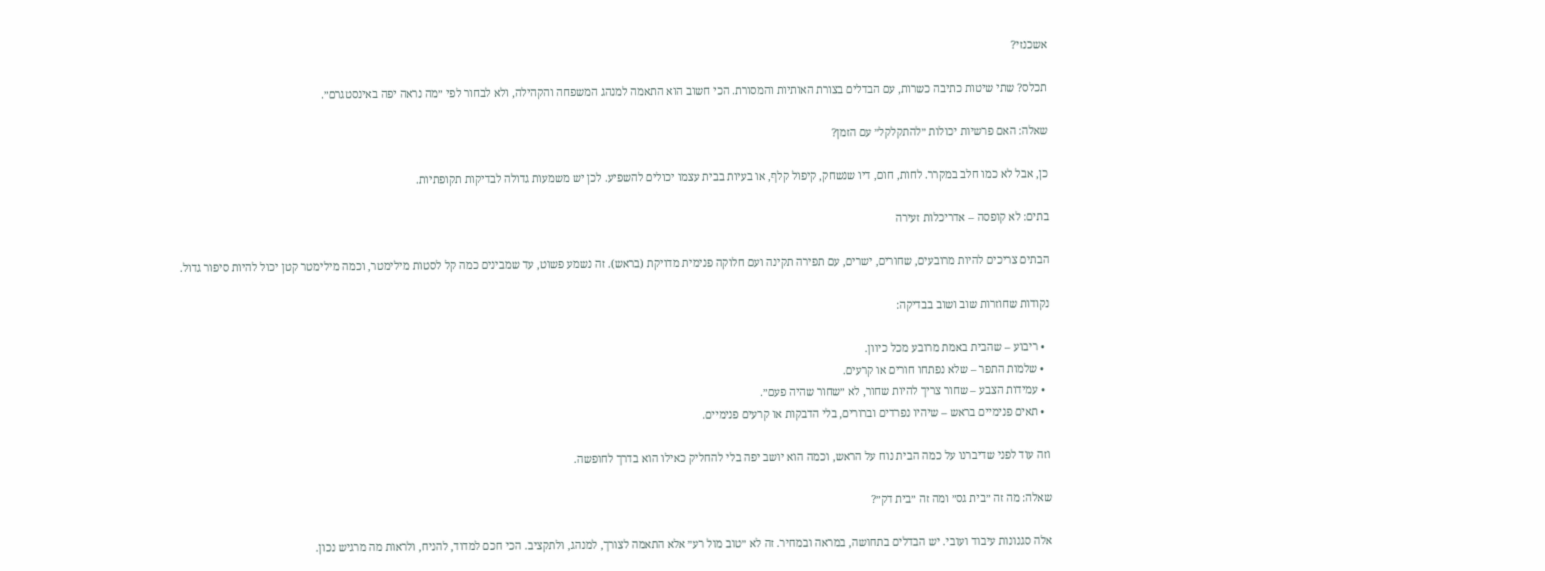אשכנזי?

תכלס? שתי שיטות כתיבה כשרות, עם הבדלים בצורת האותיות והמסורת. הכי חשוב הוא התאמה למנהג המשפחה והקהילה, ולא לבחור לפי ״מה נראה יפה באינסטגרם״.

שאלה: האם פרשיות יכולות ״להתקלקל״ עם הזמן?

כן, אבל לא כמו חלב במקרר. לחות, חום, דיו שנשחק, קיפול קלף, או בעיות בבית עצמו יכולים להשפיע. לכן יש משמעות גדולה לבדיקות תקופתיות.

בתים: לא קופסה – אדריכלות זעירה

הבתים צריכים להיות מרובעים, שחורים, ישרים, עם תפירה תקינה ועם חלוקה פנימית מדויקת (בראש). זה נשמע פשוט, עד שמבינים כמה קל לסטות מילימטר, וכמה מילימטר קטן יכול להיות סיפור גדול.

נקודות שחוזרות שוב ושוב בבדיקה:

  • ריבוע – שהבית באמת מרובע מכל כיוון.
  • שלמות התפר – שלא נפתחו חורים או קרעים.
  • עמידות הצבע – שחור צריך להיות שחור, לא ״שחור שהיה פעם״.
  • תאים פנימיים בראש – שיהיו נפרדים וברורים, בלי הדבקות או קרעים פנימיים.

וזה עוד לפני שדיברנו על כמה הבית נוח על הראש, וכמה הוא יושב יפה בלי להחליק כאילו הוא בדרך לחופשה.

שאלה: מה זה ״בית גס״ ומה זה ״בית דק״?

אלה סגנונות עיבוד ועובי. יש הבדלים בתחושה, במראה ובמחיר. זה לא ״טוב מול רע״ אלא התאמה לצורך, למנהג, ולתקציב. הכי חכם למדוד, להניח, ולראות מה מרגיש נכון.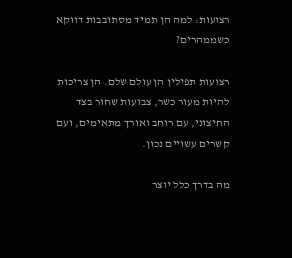רצועות: למה הן תמיד מסתובבות דווקא כשממהרים?

רצועות תפילין הן עולם שלם. הן צריכות להיות מעור כשר, צבועות שחור בצד החיצוני, עם רוחב ואורך מתאימים, ועם קשרים עשויים נכון.

מה בדרך כלל יוצר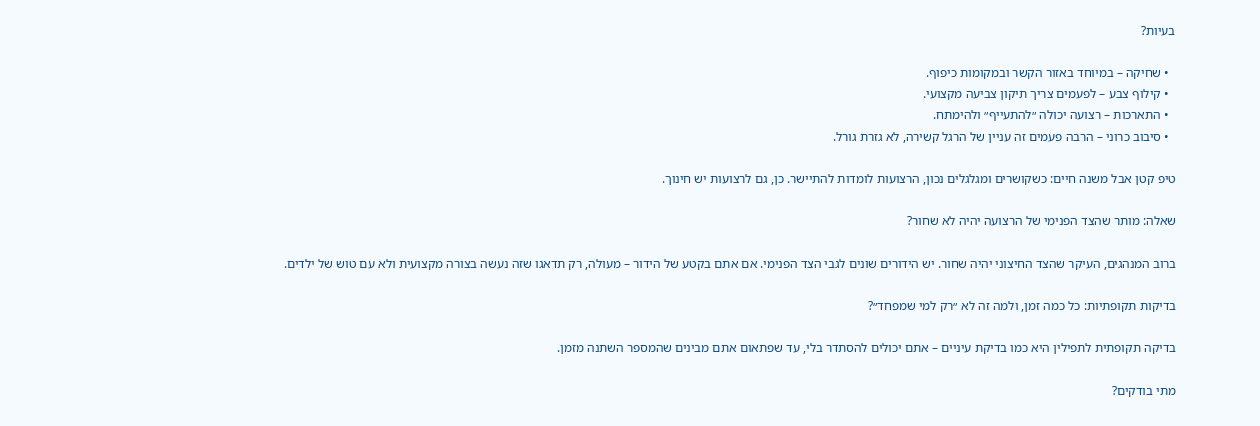בעיות?

  • שחיקה – במיוחד באזור הקשר ובמקומות כיפוף.
  • קילוף צבע – לפעמים צריך תיקון צביעה מקצועי.
  • התארכות – רצועה יכולה ״להתעייף״ ולהימתח.
  • סיבוב כרוני – הרבה פעמים זה עניין של הרגל קשירה, לא גזרת גורל.

טיפ קטן אבל משנה חיים: כשקושרים ומגלגלים נכון, הרצועות לומדות להתיישר. כן, גם לרצועות יש חינוך.

שאלה: מותר שהצד הפנימי של הרצועה יהיה לא שחור?

ברוב המנהגים, העיקר שהצד החיצוני יהיה שחור. יש הידורים שונים לגבי הצד הפנימי. אם אתם בקטע של הידור – מעולה, רק תדאגו שזה נעשה בצורה מקצועית ולא עם טוש של ילדים.

בדיקות תקופתיות: כל כמה זמן, ולמה זה לא ״רק למי שמפחד״?

בדיקה תקופתית לתפילין היא כמו בדיקת עיניים – אתם יכולים להסתדר בלי, עד שפתאום אתם מבינים שהמספר השתנה מזמן.

מתי בודקים?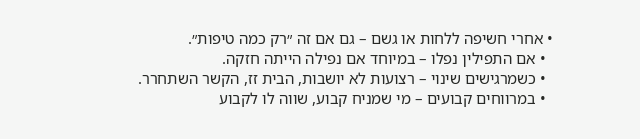• אחרי חשיפה ללחות או גשם – גם אם זה ״רק כמה טיפות״.
  • אם התפילין נפלו – במיוחד אם נפילה הייתה חזקה.
  • כשמרגישים שינוי – רצועות לא יושבות, הבית זז, הקשר השתחרר.
  • במרווחים קבועים – מי שמניח קבוע, שווה לו לקבוע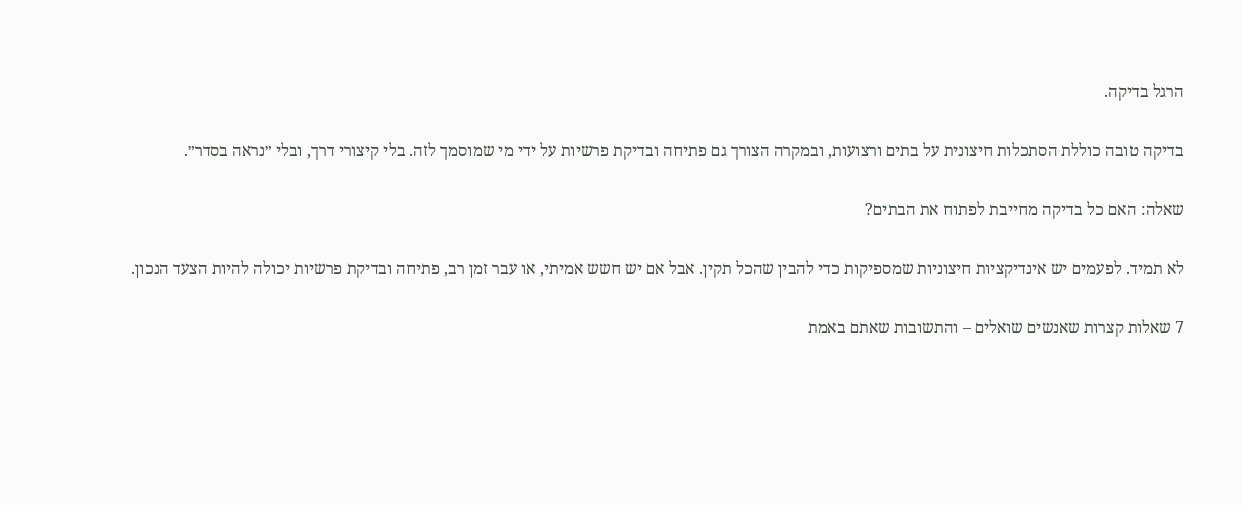הרגל בדיקה.

בדיקה טובה כוללת הסתכלות חיצונית על בתים ורצועות, ובמקרה הצורך גם פתיחה ובדיקת פרשיות על ידי מי שמוסמך לזה. בלי קיצורי דרך, ובלי ״נראה בסדר״.

שאלה: האם כל בדיקה מחייבת לפתוח את הבתים?

לא תמיד. לפעמים יש אינדיקציות חיצוניות שמספיקות כדי להבין שהכל תקין. אבל אם יש חשש אמיתי, או עבר זמן רב, פתיחה ובדיקת פרשיות יכולה להיות הצעד הנכון.

7 שאלות קצרות שאנשים שואלים – והתשובות שאתם באמת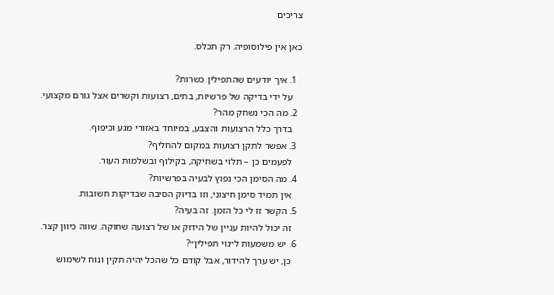צריכים

כאן אין פילוסופיה. רק תכלס.

  1. איך יודעים שהתפילין כשרות?
    על ידי בדיקה של פרשיות, בתים, רצועות וקשרים אצל גורם מקצועי.
  2. מה הכי נשחק מהר?
    בדרך כלל הרצועות והצבע, במיוחד באזורי מגע וכיפוף.
  3. אפשר לתקן רצועות במקום להחליף?
    לפעמים כן – תלוי בשחיקה, בקילוף ובשלמות העור.
  4. מה הסימן הכי נפוץ לבעיה בפרשיות?
    אין תמיד סימן חיצוני, וזו בדיוק הסיבה שבדיקות חשובות.
  5. הקשר זז לי כל הזמן. זה בעיה?
    זה יכול להיות עניין של הידוק או של רצועה שחוקה. שווה כיוון קצר.
  6. יש משמעות ל״נוי תפילין״?
    כן, יש ערך להידור, אבל קודם כל שהכל יהיה תקין ונוח לשימוש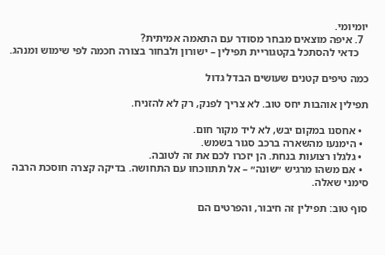יומיומי.
  7. איפה מוצאים מבחר מסודר עם התאמה אמיתית?
    כדאי להסתכל בקטגוריית תפילין – ישורון ולבחור בצורה חכמה לפי שימוש ומנהג.

כמה טיפים קטנים שעושים הבדל גדול

תפילין אוהבות יחס טוב. לא צריך לפנק, רק לא להזניח.

  • אחסנו במקום יבש, לא ליד מקור חום.
  • הימנעו מהשארה ברכב סגור בשמש.
  • גלגלו רצועות בנחת. הן יזכרו לכם את זה לטובה.
  • אם משהו מרגיש ״שונה״ – אל תתווכחו עם התחושה. בדיקה קצרה חוסכת הרבה סימני שאלה.

סוף טוב: תפילין זה חיבור, והפרטים הם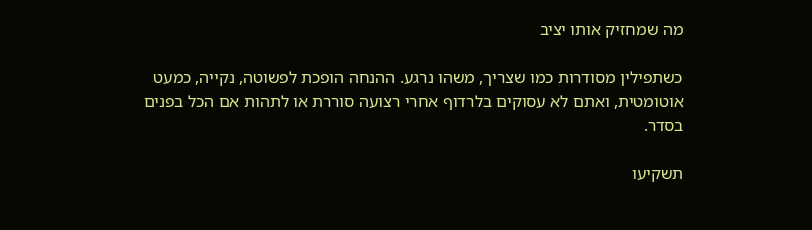מה שמחזיק אותו יציב

כשתפילין מסודרות כמו שצריך, משהו נרגע. ההנחה הופכת לפשוטה, נקייה, כמעט אוטומטית, ואתם לא עסוקים בלרדוף אחרי רצועה סוררת או לתהות אם הכל בפנים בסדר.

תשקיעו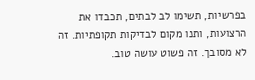בפרשיות, תשימו לב לבתים, תכבדו את הרצועות, ותנו מקום לבדיקות תקופתיות. זה לא מסובך. זה פשוט עושה טוב.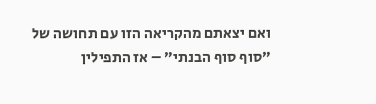ואם יצאתם מהקריאה הזו עם תחושה של ״סוף סוף הבנתי״ – אז התפילין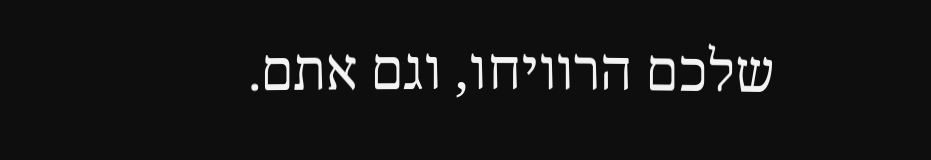שלכם הרוויחו, וגם אתם.